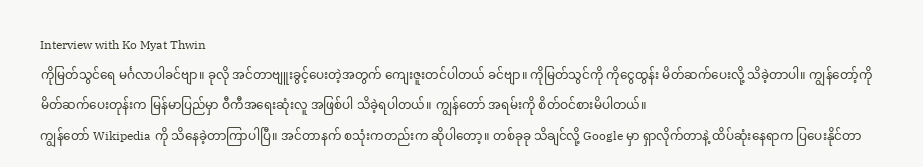Interview with Ko Myat Thwin
ကိုမြတ်သွင်ရေ မင်္ဂလာပါခင်ဗျာ။ ခုလို အင်တာဗျူးခွင့်ပေးတဲ့အတွက် ကျေးဇူးတင်ပါတယ် ခင်ဗျာ။ ကိုမြတ်သွင်ကို ကိုငွေထွန်း မိတ်ဆက်ပေးလို့ သိခဲ့တာပါ။ ကျွန်တော့်ကို မိတ်ဆက်ပေးတုန်းက မြန်မာပြည်မှာ ဝီကီအရေးဆုံးလူ အဖြစ်ပါ သိခဲ့ရပါတယ်။ ကျွန်တော် အရမ်းကို စိတ်ဝင်စားမိပါတယ်။
ကျွန်တော် Wikipedia ကို သိနေခဲ့တာကြာပါပြီ။ အင်တာနက် စသုံးကတည်းက ဆိုပါတော့။ တစ်ခုခု သိချင်လို့ Google မှာ ရှာလိုက်တာနဲ့ ထိပ်ဆုံးနေရာက ပြပေးနိုင်တာ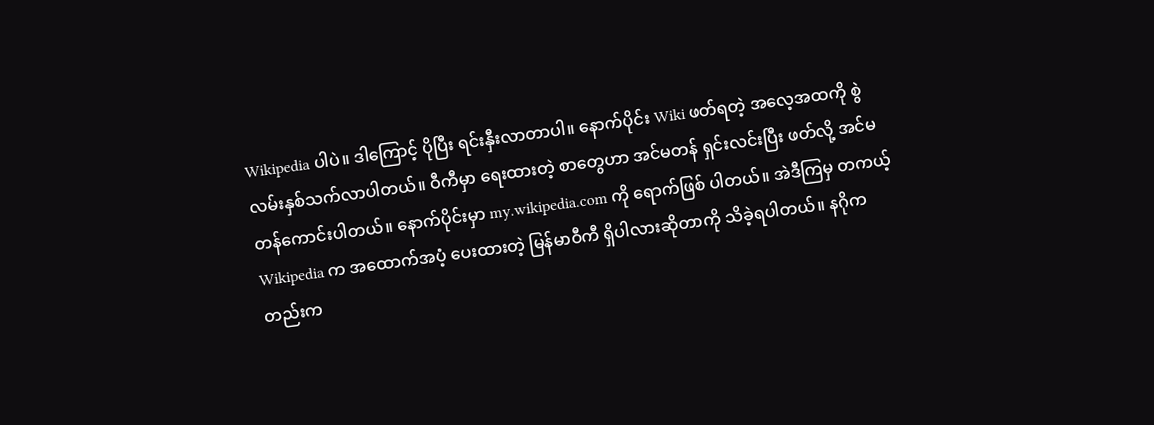Wikipedia ပါပဲ။ ဒါကြောင့် ပိုပြီး ရင်းနှီးလာတာပါ။ နောက်ပိုင်း Wiki ဖတ်ရတဲ့ အလေ့အထကို စွဲလမ်းနှစ်သက်လာပါတယ်။ ဝီကီမှာ ရေးထားတဲ့ စာတွေဟာ အင်မတန် ရှင်းလင်းပြီး ဖတ်လို့ အင်မတန်ကောင်းပါတယ်။ နောက်ပိုင်းမှာ my.wikipedia.com ကို ရောက်ဖြစ် ပါတယ်။ အဲဒီကြမှ တကယ့် Wikipedia က အထောက်အပံ့ ပေးထားတဲ့ မြန်မာဝီကီ ရှိပါလားဆိုတာကို သိခဲ့ရပါတယ်။ နဂိုကတည်းက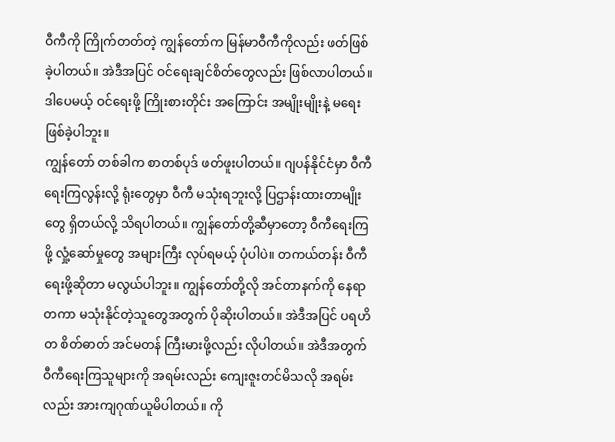ဝီကီကို ကြိုက်တတ်တဲ့ ကျွန်တော်က မြန်မာဝီကီကိုလည်း ဖတ်ဖြစ်ခဲ့ပါတယ်။ အဲဒီအပြင် ဝင်ရေးချင်စိတ်တွေလည်း ဖြစ်လာပါတယ်။ ဒါပေမယ့် ဝင်ရေးဖို့ ကြိုးစားတိုင်း အကြောင်း အမျိုးမျိုးနဲ့ မရေးဖြစ်ခဲ့ပါဘူး။
ကျွန်တော် တစ်ခါက စာတစ်ပုဒ် ဖတ်ဖူးပါတယ်။ ဂျပန်နိုင်ငံမှာ ဝီကီရေးကြလွန်းလို့ ရုံးတွေမှာ ဝီကီ မသုံးရဘူးလို့ ပြဌာန်းထားတာမျိုးတွေ ရှိတယ်လို့ သိရပါတယ်။ ကျွန်တော်တို့ဆီမှာတော့ ဝီကီရေးကြဖို့ လှုံ့ဆော်မှုတွေ အများကြီး လုပ်ရမယ့် ပုံပါပဲ။ တကယ်တန်း ဝီကီရေးဖို့ဆိုတာ မလွယ်ပါဘူး။ ကျွန်တော်တို့လို အင်တာနက်ကို နေရာတကာ မသုံးနိုင်တဲ့သူတွေအတွက် ပိုဆိုးပါတယ်။ အဲဒီအပြင် ပရဟိတ စိတ်ဓာတ် အင်မတန် ကြီးမားဖို့လည်း လိုပါတယ်။ အဲဒီအတွက် ဝီကီရေးကြသူများကို အရမ်းလည်း ကျေးဇူးတင်မိသလို အရမ်းလည်း အားကျဂုဏ်ယူမိပါတယ်။ ကို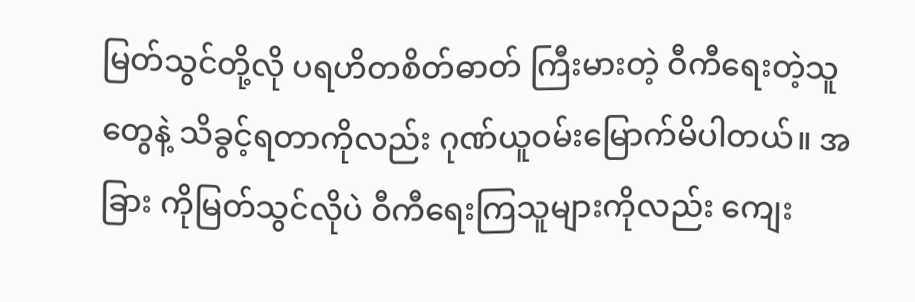မြတ်သွင်တို့လို ပရဟိတစိတ်ဓာတ် ကြီးမားတဲ့ ဝီကီရေးတဲ့သူတွေနဲ့ သိခွင့်ရတာကိုလည်း ဂုဏ်ယူဝမ်းမြောက်မိပါတယ်။ အခြား ကိုမြတ်သွင်လိုပဲ ဝီကီရေးကြသူများကိုလည်း ကျေး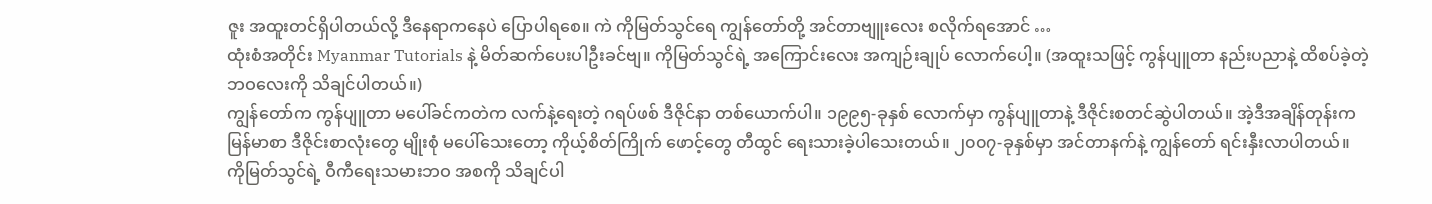ဇူး အထူးတင်ရှိပါတယ်လို့ ဒီနေရာကနေပဲ ပြောပါရစေ။ ကဲ ကိုမြတ်သွင်ရေ ကျွန်တော်တို့ အင်တာဗျူးလေး စလိုက်ရအောင် …
ထုံးစံအတိုင်း Myanmar Tutorials နဲ့ မိတ်ဆက်ပေးပါဦးခင်ဗျ။ ကိုမြတ်သွင်ရဲ့ အကြောင်းလေး အကျဉ်းချုပ် လောက်ပေါ့။ (အထူးသဖြင့် ကွန်ပျူတာ နည်းပညာနဲ့ ထိစပ်ခဲ့တဲ့ ဘဝလေးကို သိချင်ပါတယ်။)
ကျွန်တော်က ကွန်ပျူတာ မပေါ်ခင်ကတဲက လက်နဲ့ရေးတဲ့ ဂရပ်ဖစ် ဒီဇိုင်နာ တစ်ယောက်ပါ။ ၁၉၉၅-ခုနှစ် လောက်မှာ ကွန်ပျူတာနဲ့ ဒီဇိုင်းစတင်ဆွဲပါတယ်။ အဲ့ဒီအချိန်တုန်းက မြန်မာစာ ဒီဇိုင်းစာလုံးတွေ မျိုးစုံ မပေါ်သေးတော့ ကိုယ့်စိတ်ကြိုက် ဖောင့်တွေ တီထွင် ရေးသားခဲ့ပါသေးတယ်။ ၂၀၀၇-ခုနှစ်မှာ အင်တာနက်နဲ့ ကျွန်တော် ရင်းနှီးလာပါတယ်။
ကိုမြတ်သွင်ရဲ့ ဝီကီရေးသမားဘဝ အစကို သိချင်ပါ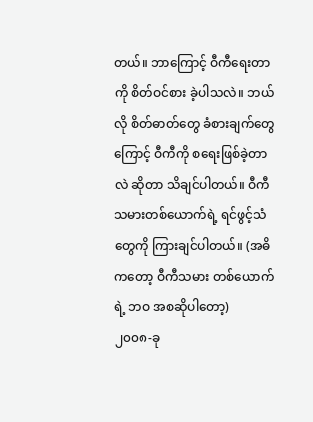တယ်။ ဘာကြောင့် ဝီကီရေးတာကို စိတ်ဝင်စား ခဲ့ပါသလဲ။ ဘယ်လို စိတ်ဓာတ်တွေ ခံစားချက်တွေကြောင့် ဝီကီကို စရေးဖြစ်ခဲ့တာလဲ ဆိုတာ သိချင်ပါတယ်။ ဝီကီသမားတစ်ယောက်ရဲ့ ရင်ဖွင့်သံတွေကို ကြားချင်ပါတယ်။ (အဓိကတော့ ဝီကီသမား တစ်ယောက်ရဲ့ ဘဝ အစဆိုပါတော့)
၂၀၀၈-ခု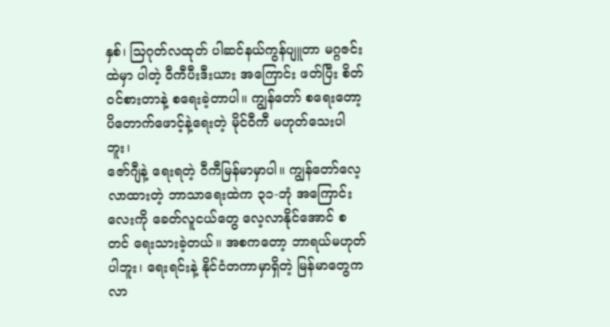နှစ်၊ သြဂုတ်လထုတ် ပါဆင်နယ်ကွန်ပျူတာ မဂ္ဂဇင်းထဲမှာ ပါတဲ့ ဝီကီပီးဒီးယား အကြောင်း ဖတ်ပြီး စိတ်ဝင်စားတာနဲ့ စရေးခဲ့တာပါ။ ကျွန်တော် စရေးတော့ ပိတောက်ဖောင့်နဲ့ရေးတဲ့ မိုင်ဝီကီ မဟုတ်သေးပါဘူး၊
ဇော်ဂျီနဲ့ ရေးရတဲ့ ဝီကီမြန်မာမှာပါ။ ကျွန်တော်လေ့လာထားတဲ့ ဘာသာရေးထဲက ၃၁-ဘုံ အကြောင်းလေးကို ခေတ်လူငယ်တွေ လေ့လာနိုင်အောင် စတင် ရေးသားခဲ့တယ်။ အစကတော့ ဘာရယ်မဟုတ်ပါဘူး၊ ရေးရင်းနဲ့ နိုင်ငံတကာမှာရှိတဲ့ မြန်မာတွေက လာ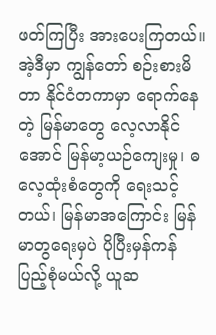ဖတ်ကြပြီး အားပေးကြတယ်။ အဲ့ဒီမှာ ကျွန်တော် စဉ်းစားမိတာ နိုင်ငံတကာမှာ ရောက်နေတဲ့ မြန်မာတွေ လေ့လာနိုင်အောင် မြန်မာ့ယဉ်ကျေးမှု၊ ဓလေ့ထုံးစံတွေကို ရေးသင့်တယ်၊ မြန်မာအကြောင်း မြန်မာတွရေးမှပဲ ပိုပြီးမှန်ကန် ပြည့်စုံမယ်လို့ ယူဆ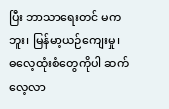ပြီး ဘာသာရေးတင် မကဘူး၊ မြန်မာ့ယဉ်ကျေးမှု၊ ဓလေ့ထုံးစံတွေကိုပါ ဆက်လေ့လာ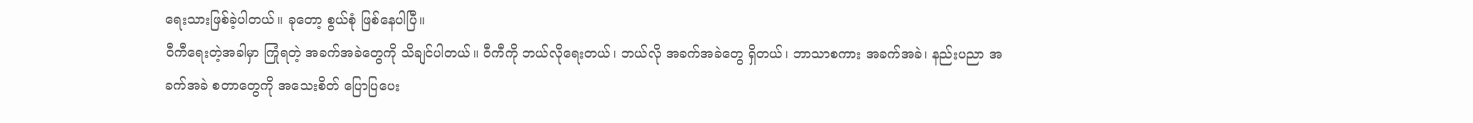ရေးသားဖြစ်ခဲ့ပါတယ်။ ခုတော့ စွယ်စုံ ဖြစ်နေပါပြီ။
ဝီကီရေးတဲ့အခါမှာ ကြုံရတဲ့ အခက်အခဲတွေကို သိချင်ပါတယ်။ ဝီကီကို ဘယ်လိုရေးတယ်၊ ဘယ်လို အခက်အခဲတွေ ရှိတယ်၊ ဘာသာစကား အခက်အခဲ၊ နည်းပညာ အခက်အခဲ စတာတွေကို အသေးစိတ် ပြောပြပေး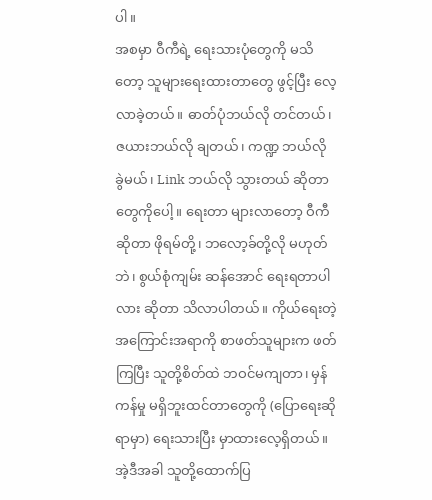ပါ။
အစမှာ ဝီကီရဲ့ ရေးသားပုံတွေကို မသိတော့ သူများရေးထားတာတွေ ဖွင့်ပြီး လေ့လာခဲ့တယ်။ ဓာတ်ပုံဘယ်လို တင်တယ်၊ ဇယားဘယ်လို ချတယ်၊ ကဏ္ဍ ဘယ်လို ခွဲမယ်၊ Link ဘယ်လို သွားတယ် ဆိုတာတွေကိုပေါ့။ ရေးတာ များလာတော့ ဝီကီဆိုတာ ဖိုရမ်တို့၊ ဘလော့ခ်တို့လို မဟုတ်ဘဲ၊ စွယ်စုံကျမ်း ဆန်အောင် ရေးရတာပါလား ဆိုတာ သိလာပါတယ်။ ကိုယ်ရေးတဲ့ အကြောင်းအရာကို စာဖတ်သူများက ဖတ်ကြပြီး သူတို့စိတ်ထဲ ဘဝင်မကျတာ၊ မှန်ကန်မှု မရှိဘူးထင်တာတွေကို (ပြောရေးဆိုရာမှာ) ရေးသားပြီး မှာထားလေ့ရှိတယ်။ အဲ့ဒီအခါ သူတို့ထောက်ပြ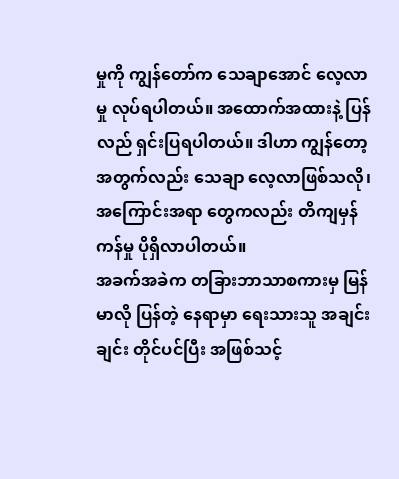မှုကို ကျွန်တော်က သေချာအောင် လေ့လာမှု လုပ်ရပါတယ်။ အထောက်အထားနဲ့ ပြန်လည် ရှင်းပြရပါတယ်။ ဒါဟာ ကျွန်တော့အတွက်လည်း သေချာ လေ့လာဖြစ်သလို၊ အကြောင်းအရာ တွေကလည်း တိကျမှန်ကန်မှု ပိုရှိလာပါတယ်။
အခက်အခဲက တခြားဘာသာစကားမှ မြန်မာလို ပြန်တဲ့ နေရာမှာ ရေးသားသူ အချင်းချင်း တိုင်ပင်ပြီး အဖြစ်သင့်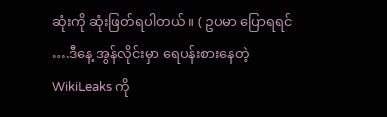ဆုံးကို ဆုံးဖြတ်ရပါတယ်။ ( ဥပမာ ပြောရရင် ….ဒီနေ့ အွန်လိုင်းမှာ ရေပန်းစားနေတဲ့ WikiLeaks ကို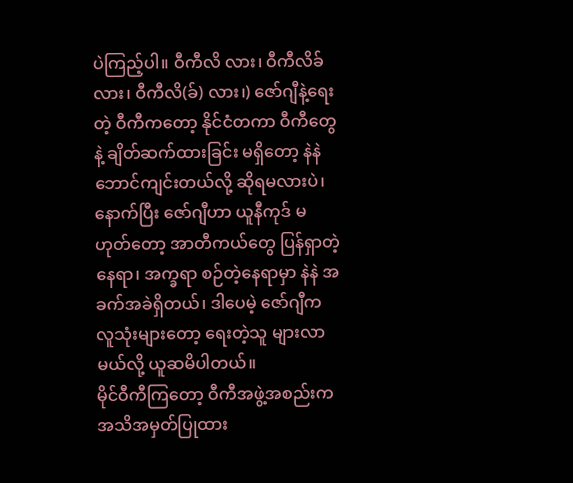ပဲကြည့်ပါ။ ဝီကီလိ လား၊ ဝီကီလိခ် လား၊ ဝီကီလိ(ခ်) လား၊) ဇော်ဂျီနဲ့ရေးတဲ့ ဝီကီကတော့ နိုင်ငံတကာ ဝီကီတွေနဲ့ ချိတ်ဆက်ထားခြင်း မရှိတော့ နဲနဲ ဘောင်ကျင်းတယ်လို့ ဆိုရမလားပဲ၊ နောက်ပြီး ဇော်ဂျီဟာ ယူနီကုဒ် မဟုတ်တော့ အာတီကယ်တွေ ပြန်ရှာတဲ့နေရာ၊ အက္ခရာ စဉ်တဲ့နေရာမှာ နဲနဲ အခက်အခဲရှိတယ်၊ ဒါပေမဲ့ ဇော်ဂျီက လူသုံးများတော့ ရေးတဲ့သူ များလာမယ်လို့ ယူဆမိပါတယ်။
မိုင်ဝီကီကြတော့ ဝီကီအဖွဲ့အစည်းက အသိအမှတ်ပြုထား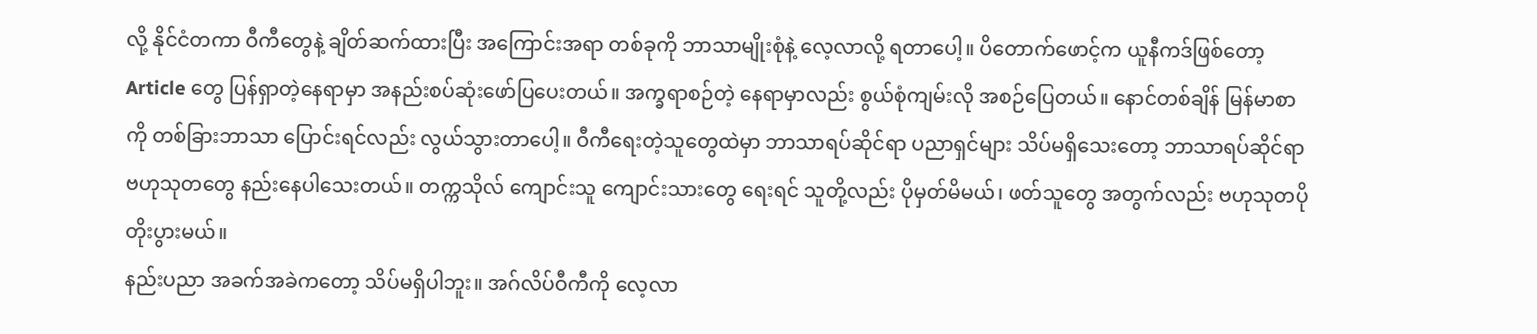လို့ နိုင်ငံတကာ ဝီကီတွေနဲ့ ချိတ်ဆက်ထားပြီး အကြောင်းအရာ တစ်ခုကို ဘာသာမျိုးစုံနဲ့ လေ့လာလို့ ရတာပေါ့။ ပိတောက်ဖောင့်က ယူနီကဒ်ဖြစ်တော့ Article တွေ ပြန်ရှာတဲ့နေရာမှာ အနည်းစပ်ဆုံးဖော်ပြပေးတယ်။ အက္ခရာစဉ်တဲ့ နေရာမှာလည်း စွယ်စုံကျမ်းလို အစဉ်ပြေတယ်။ နောင်တစ်ချိန် မြန်မာစာကို တစ်ခြားဘာသာ ပြောင်းရင်လည်း လွယ်သွားတာပေါ့။ ဝီကီရေးတဲ့သူတွေထဲမှာ ဘာသာရပ်ဆိုင်ရာ ပညာရှင်များ သိပ်မရှိသေးတော့ ဘာသာရပ်ဆိုင်ရာ ဗဟုသုတတွေ နည်းနေပါသေးတယ်။ တက္ကသိုလ် ကျောင်းသူ ကျောင်းသားတွေ ရေးရင် သူတို့လည်း ပိုမှတ်မိမယ်၊ ဖတ်သူတွေ အတွက်လည်း ဗဟုသုတပို တိုးပွားမယ်။
နည်းပညာ အခက်အခဲကတော့ သိပ်မရှိပါဘူး။ အဂ်လိပ်ဝီကီကို လေ့လာ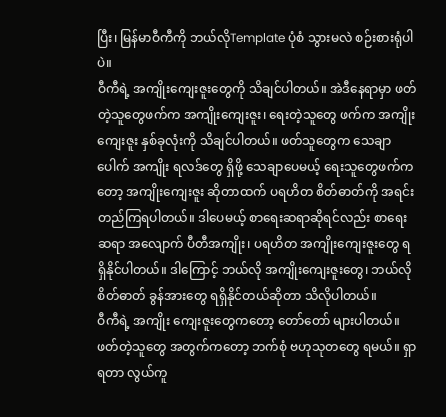ပြီး၊ မြန်မာဝီကီကို ဘယ်လိုTemplate ပုံစံ သွားမလဲ စဉ်းစားရုံပါပဲ။
ဝီကီရဲ့ အကျိုးကျေးဇူးတွေကို သိချင်ပါတယ်။ အဲဒီနေရာမှာ ဖတ်တဲ့သူတွေဖက်က အကျိုးကျေးဇူး၊ ရေးတဲ့သူတွေ ဖက်က အကျိုးကျေးဇူး နှစ်ခုလုံးကို သိချင်ပါတယ်။ ဖတ်သူတွေက သေချာပေါက် အကျိုး ရလဒ်တွေ ရှိဖို့ သေချာပေမယ့် ရေးသူတွေဖက်ကတော့ အကျိုးကျေးဇူး ဆိုတာထက် ပရဟိတ စိတ်ဓာတ်ကို အရင်းတည်ကြရပါတယ်။ ဒါပေမယ့် စာရေးဆရာဆိုရင်လည်း စာရေးဆရာ အလျောက် ပီတီအကျိုး၊ ပရဟိတ အကျိုးကျေးဇူးတွေ ရရှိနိုင်ပါတယ်။ ဒါကြောင့် ဘယ်လို အကျိုးကျေးဇူးတွေ၊ ဘယ်လို စိတ်ဓာတ် ခွန်အားတွေ ရရှိနိုင်တယ်ဆိုတာ သိလိုပါတယ်။
ဝီကီရဲ့ အကျိုး ကျေးဇူးတွေကတော့ တော်တော် များပါတယ်။ ဖတ်တဲ့သူတွေ အတွက်ကတော့ ဘက်စုံ ဗဟုသုတတွေ ရမယ်။ ရှာရတာ လွယ်ကူ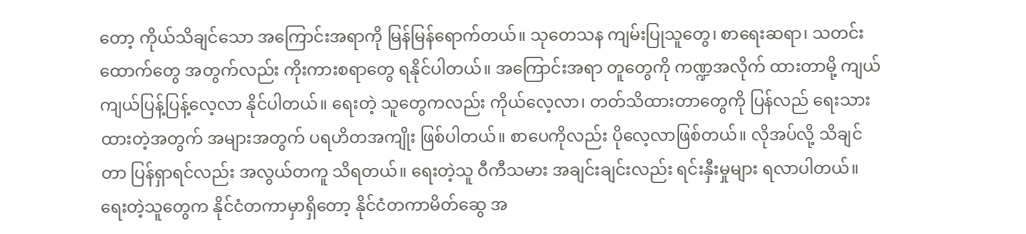တော့ ကိုယ်သိချင်သော အကြောင်းအရာကို မြန်မြန်ရောက်တယ်။ သုတေသန ကျမ်းပြုသူတွေ၊ စာရေးဆရာ၊ သတင်းထောက်တွေ အတွက်လည်း ကိုးကားစရာတွေ ရနိုင်ပါတယ်။ အကြောင်းအရာ တူတွေကို ကဏ္ဍအလိုက် ထားတာမို့ ကျယ်ကျယ်ပြန့်ပြန့်လေ့လာ နိုင်ပါတယ်။ ရေးတဲ့ သူတွေကလည်း ကိုယ်လေ့လာ၊ တတ်သိထားတာတွေကို ပြန်လည် ရေးသားထားတဲ့အတွက် အများအတွက် ပရဟိတအကျိုး ဖြစ်ပါတယ်။ စာပေကိုလည်း ပိုလေ့လာဖြစ်တယ်။ လိုအပ်လို့ သိချင်တာ ပြန်ရှာရင်လည်း အလွယ်တကူ သိရတယ်။ ရေးတဲ့သူ ဝီကီသမား အချင်းချင်းလည်း ရင်းနှီးမှုများ ရလာပါတယ်။ ရေးတဲ့သူတွေက နိုင်ငံတကာမှာရှိတော့ နိုင်ငံတကာမိတ်ဆွေ အ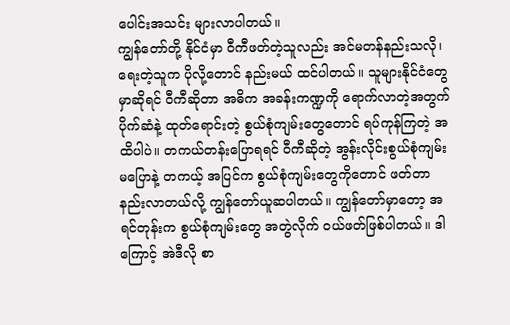ပေါင်းအသင်း များလာပါတယ်။
ကျွန်တော်တို့ နိုင်ငံမှာ ဝီကီဖတ်တဲ့သူလည်း အင်မတန်နည်းသလို၊ ရေးတဲ့သူက ပိုလို့တောင် နည်းမယ် ထင်ပါတယ်။ သူများနိုင်ငံတွေမှာဆိုရင် ဝီကီဆိုတာ အဓိက အခန်းကဏ္ဍကို ရောက်လာတဲ့အတွက် ပိုက်ဆံနဲ့ ထုတ်ရောင်းတဲ့ စွယ်စုံကျမ်းတွေတောင် ရပ်ကုန်ကြတဲ့ အထိပါပဲ။ တကယ်တန်းပြောရရင် ဝီကီဆိုတဲ့ အွန်းလိုင်းစွယ်စုံကျမ်း မပြောနဲ့ တကယ့် အပြင်က စွယ်စုံကျမ်းတွေကိုတောင် ဖတ်တာ နည်းလာတယ်လို့ ကျွန်တော်ယူဆပါတယ်။ ကျွန်တော်မှာတော့ အရင်တုန်းက စွယ်စုံကျမ်းတွေ အတွဲလိုက် ဝယ်ဖတ်ဖြစ်ပါတယ်။ ဒါကြောင့် အဲဒီလို စာ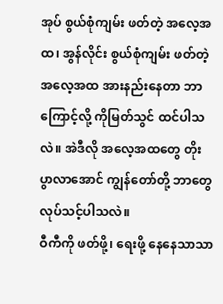အုပ် စွယ်စုံကျမ်း ဖတ်တဲ့ အလေ့အထ၊ အွန်လိုင်း စွယ်စုံကျမ်း ဖတ်တဲ့ အလေ့အထ အားနည်းနေတာ ဘာကြောင့်လို့ ကိုမြတ်သွင် ထင်ပါသလဲ။ အဲဒီလို အလေ့အထတွေ တိုးပွာလာအောင် ကျွန်တော်တို့ ဘာတွေ လုပ်သင့်ပါသလဲ။
ဝီကီကို ဖတ်ဖို့၊ ရေးဖို့ နေနေသာသာ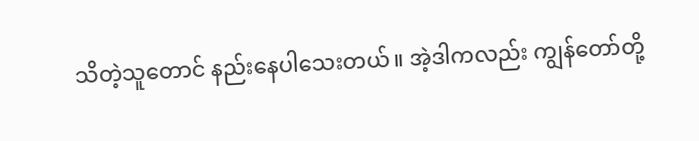သိတဲ့သူတောင် နည်းနေပါသေးတယ်။ အဲ့ဒါကလည်း ကျွန်တော်တို့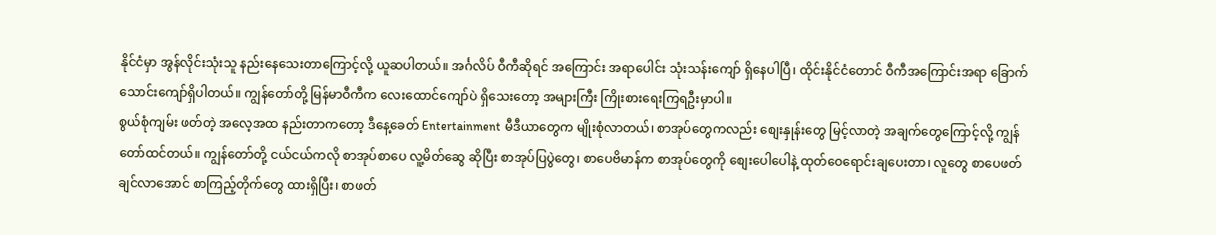နိုင်ငံမှာ အွန်လိုင်းသုံးသူ နည်းနေသေးတာကြောင့်လို့ ယူဆပါတယ်။ အင်္ဂလိပ် ဝီကီဆိုရင် အကြောင်း အရာပေါင်း သုံးသန်းကျော် ရှိနေပါပြီ၊ ထိုင်းနိုင်ငံတောင် ဝီကီအကြောင်းအရာ ခြောက်သောင်းကျော်ရှိပါတယ်။ ကျွန်တော်တို့ မြန်မာဝီကီက လေးထောင်ကျော်ပဲ ရှိသေးတော့ အများကြီး ကြိုးစားရေးကြရဦးမှာပါ။
စွယ်စုံကျမ်း ဖတ်တဲ့ အလေ့အထ နည်းတာကတော့ ဒီနေ့ခေတ် Entertainment မီဒီယာတွေက မျိုးစုံလာတယ်၊ စာအုပ်တွေကလည်း စျေးနှုန်းတွေ မြင့်လာတဲ့ အချက်တွေကြောင့်လို့ ကျွန်တော်ထင်တယ်။ ကျွန်တော်တို့ ငယ်ငယ်ကလို စာအုပ်စာပေ လူ့မိတ်ဆွေ ဆိုပြီး စာအုပ်ပြပွဲတွေ၊ စာပေဗိမာန်က စာအုပ်တွေကို စျေးပေါပေါနဲ့ ထုတ်ဝေရောင်းချပေးတာ၊ လူတွေ စာပေဖတ်ချင်လာအောင် စာကြည့်တိုက်တွေ ထားရှိပြီး၊ စာဖတ်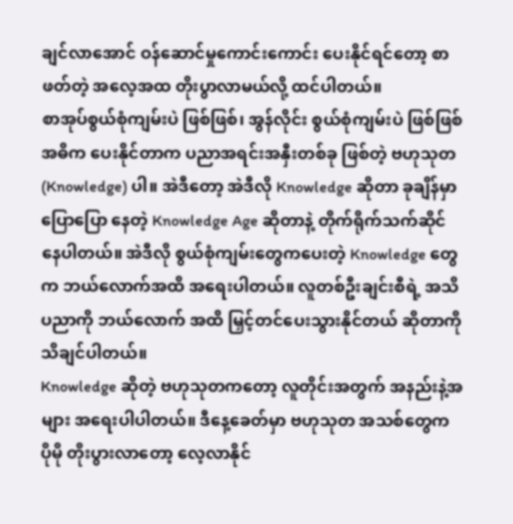ချင်လာအောင် ဝန်ဆောင်မှုကောင်းကောင်း ပေးနိုင်ရင်တော့ စာဖတ်တဲ့ အလေ့အထ တိုးပွာလာမယ်လို့ ထင်ပါတယ်။
စာအုပ်စွယ်စုံကျမ်းပဲ ဖြစ်ဖြစ်၊ အွန်လိုင်း စွယ်စုံကျမ်းပဲ ဖြစ်ဖြစ် အဓိက ပေးနိုင်တာက ပညာအရင်းအနှီးတစ်ခု ဖြစ်တဲ့ ဗဟုသုတ (Knowledge) ပါ။ အဲဒီတော့ အဲဒီလို Knowledge ဆိုတာ ခုချိန်မှာ ပြောပြော နေတဲ့ Knowledge Age ဆိုတာနဲ့ တိုက်ရိုက်သက်ဆိုင်နေပါတယ်။ အဲဒီလို စွယ်စုံကျမ်းတွေကပေးတဲ့ Knowledge တွေက ဘယ်လောက်အထိ အရေးပါတယ်။ လူတစ်ဦးချင်းစီရဲ့ အသိပညာကို ဘယ်လောက် အထိ မြှင့်တင်ပေးသွားနိုင်တယ် ဆိုတာကို သိချင်ပါတယ်။
Knowledge ဆိုတဲ့ ဗဟုသုတကတော့ လူတိုင်းအတွက် အနည်းနဲ့အများ အရေးပါပါတယ်။ ဒီနေ့ခေတ်မှာ ဗဟုသုတ အသစ်တွေက ပိုမို တိုးပွားလာတော့ လေ့လာနိုင်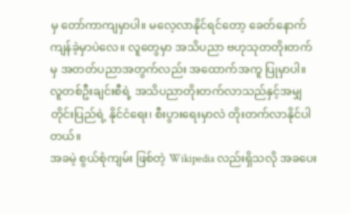မှ တော်ကာကျမှာပါ။ မလေ့လာနိုင်ရင်တော့ ခေတ်နောက် ကျန်ခဲ့မှာပဲလေ။ လူတွေမှာ အသိပညာ ဗဟုသုတတိုးတက်မှ အတတ်ပညာအတွက်လည်း အထောက်အကူ ပြုမှာပါ။ လူတစ်ဦးချင်းစီရဲ့ အသိပညာတိုးတက်လာသည်နှင့်အမျှ တိုင်းပြည်ရဲ့ နိုင်ငံရေး၊ စီးပွားရေးမှာလဲ တိုးတက်လာနိုင်ပါတယ်။
အခမဲ့ စွယ်စုံကျမ်း ဖြစ်တဲ့ Wikipedia လည်းရှိသလို အခပေး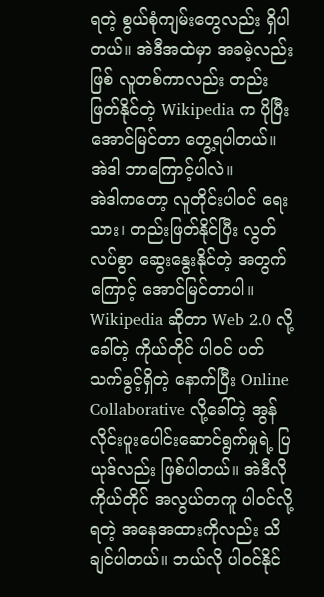ရတဲ့ စွယ်စုံကျမ်းတွေလည်း ရှိပါတယ်။ အဲဒီအထဲမှာ အခမဲ့လည်းဖြစ် လူတစ်ကာလည်း တည်းဖြတ်နိုင်တဲ့ Wikipedia က ပိုပြီး အောင်မြင်တာ တွေ့ရပါတယ်။ အဲဒါ ဘာကြောင့်ပါလဲ။
အဲဒါကတော့ လူတိုင်းပါဝင် ရေးသား၊ တည်းဖြတ်နိုင်ပြီး လွတ်လပ်စွာ ဆွေးနွေးနိုင်တဲ့ အတွက်ကြောင့် အောင်မြင်တာပါ။
Wikipedia ဆိုတာ Web 2.0 လို့ခေါ်တဲ့ ကိုယ်တိုင် ပါဝင် ပတ်သက်ခွင့်ရှိတဲ့ နောက်ပြီး Online Collaborative လို့ခေါ်တဲ့ အွန်လိုင်းပူးပေါင်းဆောင်ရွက်မှုရဲ့ ပြယုဒ်လည်း ဖြစ်ပါတယ်။ အဲဒီလို ကိုယ်တိုင် အလွယ်တကူ ပါဝင်လို့ရတဲ့ အနေအထားကိုလည်း သိချင်ပါတယ်။ ဘယ်လို ပါဝင်နိုင်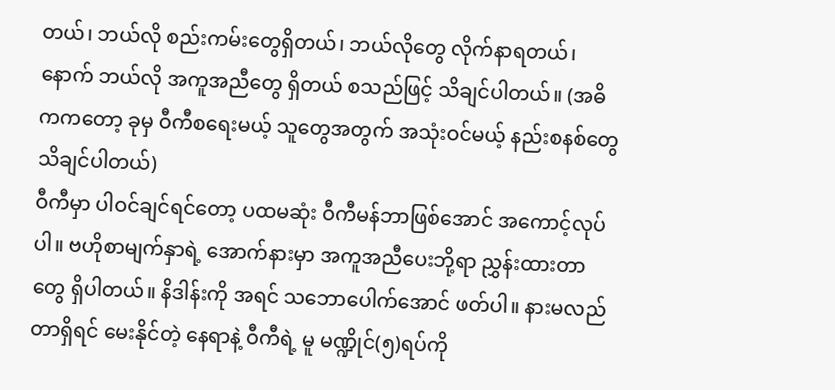တယ်၊ ဘယ်လို စည်းကမ်းတွေရှိတယ်၊ ဘယ်လိုတွေ လိုက်နာရတယ်၊ နောက် ဘယ်လို အကူအညီတွေ ရှိတယ် စသည်ဖြင့် သိချင်ပါတယ်။ (အဓိကကတော့ ခုမှ ဝီကီစရေးမယ့် သူတွေအတွက် အသုံးဝင်မယ့် နည်းစနစ်တွေ သိချင်ပါတယ်)
ဝီကီမှာ ပါဝင်ချင်ရင်တော့ ပထမဆုံး ဝီကီမန်ဘာဖြစ်အောင် အကောင့်လုပ်ပါ။ ဗဟိုစာမျက်နှာရဲ့ အောက်နားမှာ အကူအညီပေးဘို့ရာ ညွှန်းထားတာတွေ ရှိပါတယ်။ နိဒါန်းကို အရင် သဘောပေါက်အောင် ဖတ်ပါ။ နားမလည်တာရှိရင် မေးနိုင်တဲ့ နေရာနဲ့ ဝီကီရဲ့ မူ မဏ္ဍိုင်(၅)ရပ်ကို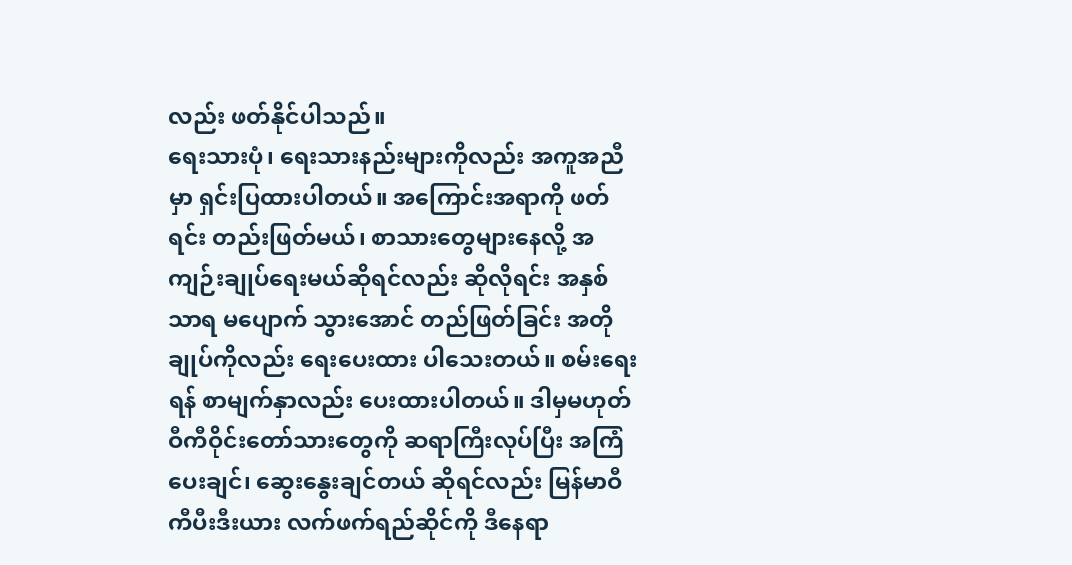လည်း ဖတ်နိုင်ပါသည်။
ရေးသားပုံ၊ ရေးသားနည်းများကိုလည်း အကူအညီမှာ ရှင်းပြထားပါတယ်။ အကြောင်းအရာကို ဖတ်ရင်း တည်းဖြတ်မယ်၊ စာသားတွေများနေလို့ အကျဉ်းချုပ်ရေးမယ်ဆိုရင်လည်း ဆိုလိုရင်း အနှစ်သာရ မပျောက် သွားအောင် တည်ဖြတ်ခြင်း အတိုချုပ်ကိုလည်း ရေးပေးထား ပါသေးတယ်။ စမ်းရေးရန် စာမျက်နှာလည်း ပေးထားပါတယ်။ ဒါမှမဟုတ် ဝီကီဝိုင်းတော်သားတွေကို ဆရာကြီးလုပ်ပြီး အကြံပေးချင်၊ ဆွေးနွေးချင်တယ် ဆိုရင်လည်း မြန်မာဝီကီပီးဒီးယား လက်ဖက်ရည်ဆိုင်ကို ဒီနေရာ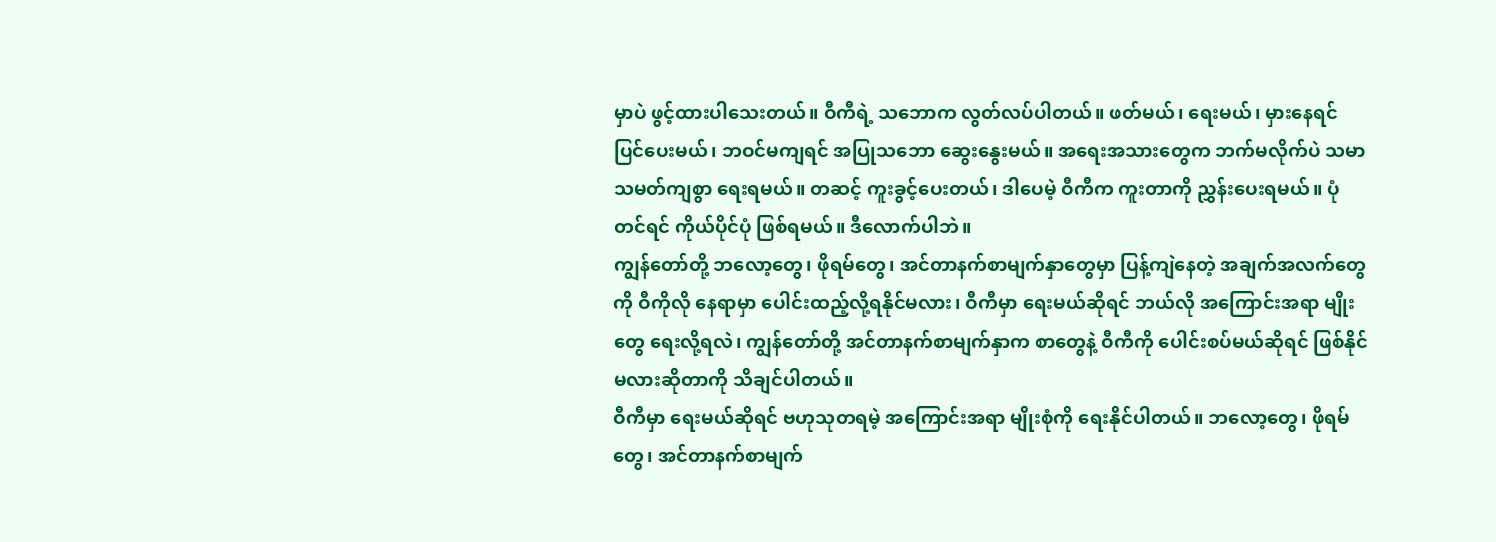မှာပဲ ဖွင့်ထားပါသေးတယ်။ ဝီကီရဲ့ သဘောက လွတ်လပ်ပါတယ်။ ဖတ်မယ်၊ ရေးမယ်၊ မှားနေရင် ပြင်ပေးမယ်၊ ဘဝင်မကျရင် အပြုသဘော ဆွေးနွေးမယ်။ အရေးအသားတွေက ဘက်မလိုက်ပဲ သမာသမတ်ကျစွာ ရေးရမယ်။ တဆင့် ကူးခွင့်ပေးတယ်၊ ဒါပေမဲ့ ဝီကီက ကူးတာကို ညွှန်းပေးရမယ်။ ပုံတင်ရင် ကိုယ်ပိုင်ပုံ ဖြစ်ရမယ်။ ဒီလောက်ပါဘဲ။
ကျွန်တော်တို့ ဘလော့တွေ၊ ဖိုရမ်တွေ၊ အင်တာနက်စာမျက်နှာတွေမှာ ပြန့်ကျဲနေတဲ့ အချက်အလက်တွေကို ဝီကိုလို နေရာမှာ ပေါင်းထည့်လို့ရနိုင်မလား၊ ဝီကီမှာ ရေးမယ်ဆိုရင် ဘယ်လို အကြောင်းအရာ မျိုးတွေ ရေးလို့ရလဲ၊ ကျွန်တော်တို့ အင်တာနက်စာမျက်နှာက စာတွေနဲ့ ဝီကီကို ပေါင်းစပ်မယ်ဆိုရင် ဖြစ်နိုင်မလားဆိုတာကို သိချင်ပါတယ်။
ဝီကီမှာ ရေးမယ်ဆိုရင် ဗဟုသုတရမဲ့ အကြောင်းအရာ မျိုးစုံကို ရေးနိုင်ပါတယ်။ ဘလော့တွေ၊ ဖိုရမ်တွေ၊ အင်တာနက်စာမျက်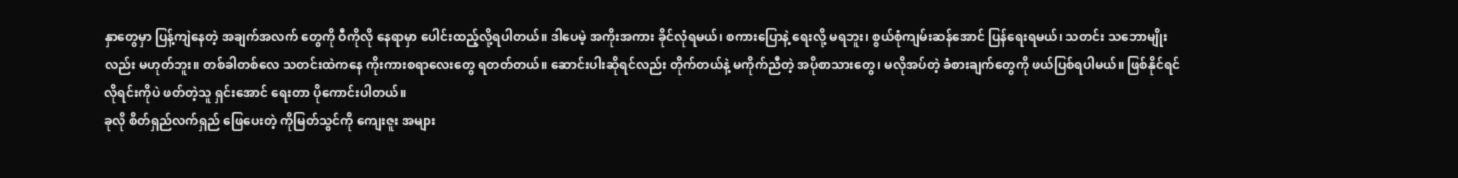နှာတွေမှာ ပြန့်ကျဲနေတဲ့ အချက်အလက် တွေကို ဝီကိုလို နေရာမှာ ပေါင်းထည့်လို့ရပါတယ်။ ဒါပေမဲ့ အကိုးအကား ခိုင်လုံရမယ်၊ စကားပြောနဲ့ ရေးလို့ မရဘူး၊ စွယ်စုံကျမ်းဆန်အောင် ပြန်ရေးရမယ်၊ သတင်း သဘောမျိုးလည်း မဟုတ်ဘူး။ တစ်ခါတစ်လေ သတင်းထဲကနေ ကိုးကားစရာလေးတွေ ရတတ်တယ်။ ဆောင်းပါးဆိုရင်လည်း တိုက်တယ်နဲ့ မကိုက်ညီတဲ့ အပိုစာသားတွေ၊ မလိုအပ်တဲ့ ခံစားချက်တွေကို ဖယ်ပြစ်ရပါမယ်။ ဖြစ်နိုင်ရင် လိုရင်းကိုပဲ ဖတ်တဲ့သူ ရှင်းအောင် ရေးတာ ပိုကောင်းပါတယ်။
ခုလို စိတ်ရှည်လက်ရှည် ဖြေပေးတဲ့ ကိုမြတ်သွင်ကို ကျေးဇူး အများ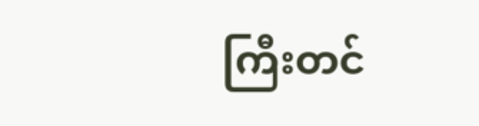ကြီးတင်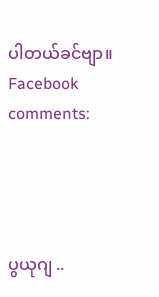ပါတယ်ခင်ဗျာ။
Facebook comments:




ပွယုဂျ ..